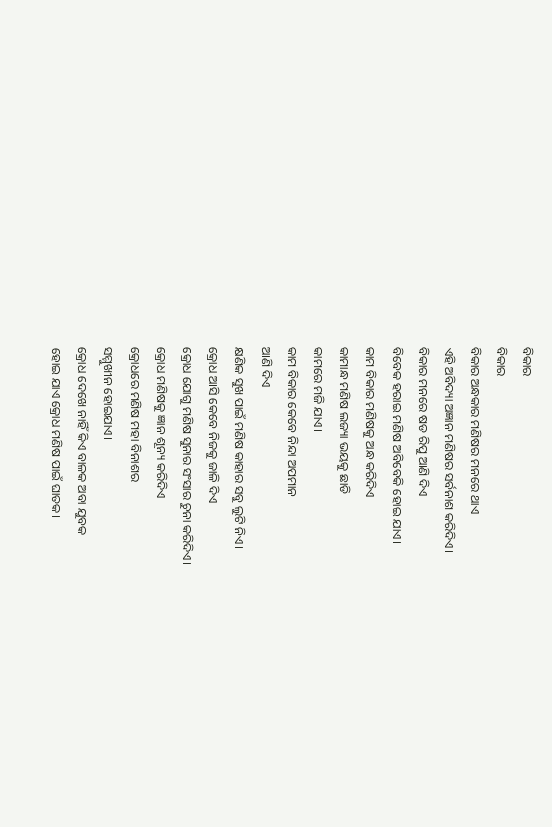ବିକାର
ବିକାର
ବିକାର ଅନ୍ଧକାର ମଣିଷର ମନରେ ଥାଏ
ଏହି ଅବିଦ୍ୟା ଅଜ୍ଞାନ ମଣିଷର ସର୍ବନାଶ କରିଦିଏ।
ବିକାର ମନରେ ଷଡ ରିପୁ ଆଣି ଦିଏ
ବିବେକ ହରାଇ ମଣିଷ ଅବିବେକି ହୋଇ ଯାଏ।
କାମ ବିକାର ମଣିଷକୁ ଅନ୍ଧ କରିଦିଏ
କାମାନ୍ଧ ମଣିଷ ଲଜ୍ୟା ଭୟକୁ ଛାଡି
କାମରେ ମଜି ଯାଏ।
କାମ ବିକାର କେବେ ନିନ୍ଦା ଅପମାନ
ଆଣି ଦିଏ
କ୍ଷଣିକ ସୁଖ ପାଇଁ ମଣିଷ କାହାର ସବୁ ଲୁଟି ନିଏ।
କ୍ରୋଧ ଆସି କେବେ ନିଜକୁ ଜାଳି ଦିଏ
କ୍ରୋଧ ଯୋଗୁ ମଣିଷ ସୁନାର ସଂସାର ଚୁନା କରିଦିଏ।
କ୍ରୋଧ ମଣିଷକୁ ଜ୍ଞାନ ଶୂନ୍ୟ କରିଦିଏ
କ୍ରୋଧରେ ମଣିଷ ମହା ବିନାଶର
ସମ୍ମୁଖୀନ ହୋଇଯାଏ।
କ୍ରୋଧ ଦେଖେ ନାହିଁ କିଏ ବାଳକ ଅବା ଯୁବକ
ହୋଇ ଯାଏ କ୍ରୋଧ ମଣିଷ ପାଇଁ ଘାତକ।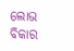ଲୋଭ ବିକାର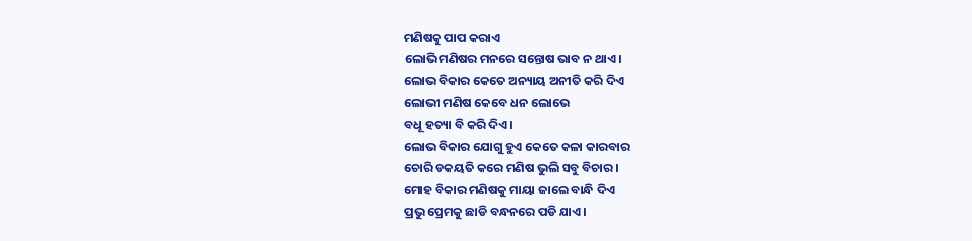ମଣିଷକୁ ପାପ କରାଏ
ଲୋଭି ମଣିଷର ମନରେ ସନ୍ତୋଷ ଭାବ ନ ଥାଏ।
ଲୋଭ ବିକାର କେତେ ଅନ୍ୟାୟ ଅନୀତି କରି ଦିଏ
ଲୋଭୀ ମଣିଷ କେବେ ଧନ ଲୋଭେ
ବଧୂ ହତ୍ୟା ବି କରି ଦିଏ।
ଲୋଭ ବିକାର ଯୋଗୁ ହୁଏ କେତେ କଳା କାରବାର
ଚୋରି ଡକୟତି କରେ ମଣିଷ ଭୁଲି ସବୁ ବିଚାର।
ମୋହ ବିକାର ମଣିଷକୁ ମାୟା ଜାଲେ ବାନ୍ଧି ଦିଏ
ପ୍ରଭୁ ପ୍ରେମକୁ ଛାଡି ବନ୍ଧନରେ ପଡି ଯାଏ।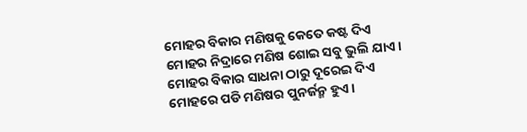ମୋହର ବିକାର ମଣିଷକୁ କେତେ କଷ୍ଟ ଦିଏ
ମୋହର ନିଦ୍ରାରେ ମଣିଷ ଶୋଇ ସବୁ ଭୁଲି ଯାଏ।
ମୋହର ବିକାର ସାଧନା ଠାରୁ ଦୂରେଇ ଦିଏ
ମୋହରେ ପଡି ମଣିଷର ପୁନର୍ଜନ୍ମ ହୁଏ।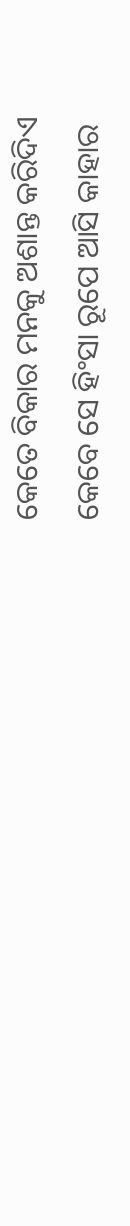କେତେ ବିକାର ମନକୁ ଅଶାନ୍ତ କରିଦିଏ
କେବେ ସେ ହିଂସା ରୂପେ ଆସି କାହାର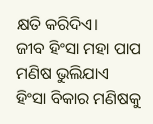କ୍ଷତି କରିଦିଏ।
ଜୀବ ହିଂସା ମହା ପାପ ମଣିଷ ଭୁଲିଯାଏ
ହିଂସା ବିକାର ମଣିଷକୁ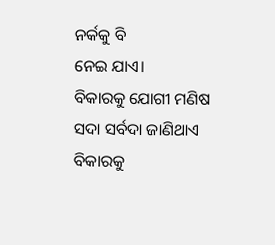ନର୍କକୁ ବି
ନେଇ ଯାଏ।
ବିକାରକୁ ଯୋଗୀ ମଣିଷ ସଦା ସର୍ବଦା ଜାଣିଥାଏ
ବିକାରକୁ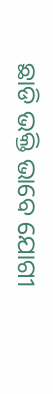ଛାଡି ଭକ୍ତି ଭାବେ ଯୋଗୀ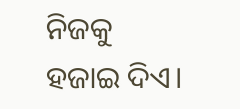ନିଜକୁ
ହଜାଇ ଦିଏ।